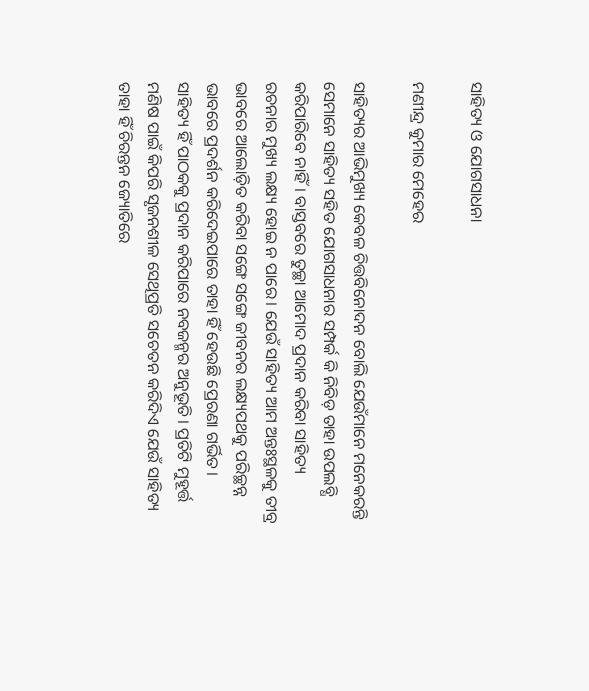ସାହିତ୍ୟ ଓ ଯୋଗସାଧନା

ମଣୀନ୍ଦ୍ର କୁମାର ମେହେର

ସାହିତ୍ୟର ଆଭିମୁଖ୍ୟ କେବଳ ଚିତ୍ତବିନୋଦନ ବୋଲି ଯେଉଁମାନେ ମନେକରନ୍ତି ସେମାନେ ସାହିତ୍ୟ ସହିତ ଯୋଗସାଧନାର ସମ୍ପର୍କ କି ନିବିଡ଼ ତାହା ଉପଲବ୍ଧି କରିପାରିବେ ନାହିଁ। ବାସ୍ତବରେ ତୁଚ୍ଛା ଆମୋଦ ପ୍ରଦାନ କରିବା ସାହିତ୍ୟ ରଚନାର ମୁଖ୍ୟ ଲକ୍ଷ୍ୟ ହୋଇ ନ ପାରେ। ଯେଉଁ ସାହିତ୍ୟ ଆମ ଅନ୍ତଃସ୍ଥଳକୁ ତୀବ୍ର ଭାବରେ ଆଲୋଡ଼ିତ କରିବା ସଙ୍ଗେ ସଙ୍ଗେ ଜୀବନର ଲକ୍ଷ୍ୟପଥକୁ ପରିଚ୍ଛନ୍ନ ଭାବରେ ପ୍ରଦର୍ଶନ କରିଦେଇପାରେ ତାହା ହିଁ ହେଉଛି ପ୍ରେରଣା ଗର୍ଭିତ। ସାହିତ୍ୟ ହିଁ ପାଠକକୁ ପ୍ରଦାନ କରିପାରେ ନବଜନ୍ମର ଅନୁଭୂତି। ପ୍ରତିଟି ମୁହୂର୍ତ୍ତ ମଣିଷ ପାଇଁ କିପରି ସୃଜନଶୀଳ ସେଥିପ୍ରତି ସଚେତନ କରିଦିଏ ଯେଉଁ ସାହିତ୍ୟ ତାହା ହିଁ ଚିରନ୍ତନ ଜ୍ୟୋତିରେ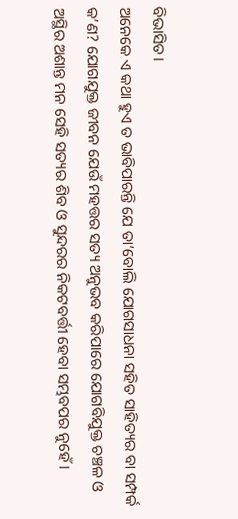ବିଭାସିତ।
ଅନେକେ ଏ କଥା ହୁଏ ତ ଭାବିପାରନ୍ତି ଯେ ତା’ବୋଲି ଯୋଗସାଧନା ସହିତ ସାହିତ୍ୟର ବା ସମ୍ପର୍କ କ’ଣ? ଯୋଗଯୁକ୍ତ ଜୀବନ ଯେଉଁ ମହତ୍ତର ସତ୍ୟ ଅନୁଭବ କରିପାରେ ଯୋଗବିଯୁକ୍ତ ଚଞ୍ଚଳ ଓ ଅସ୍ଥିର ଅଶାନ୍ତ ମନ ସେହି ସତ୍ୟର ଶିବ ଓ ସୁନ୍ଦରର ନିକଟବର୍ତ୍ତୀ ହେବା ସମ୍ଭବପର ନୁହେଁ।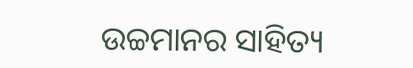ଉଚ୍ଚମାନର ସାହିତ୍ୟ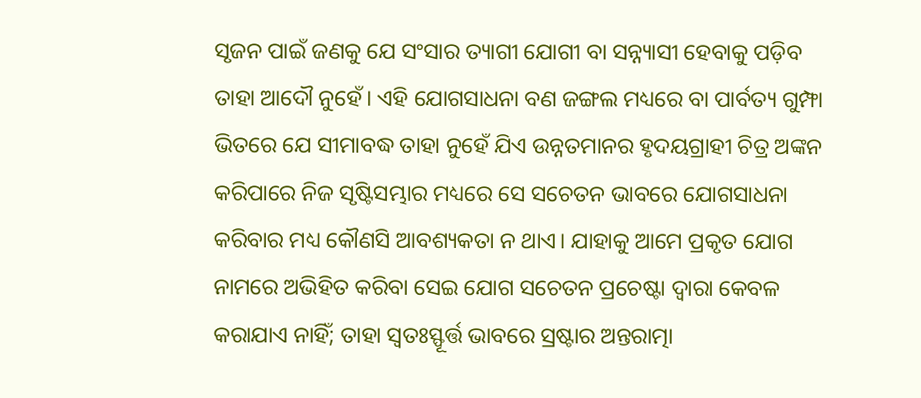ସୃଜନ ପାଇଁ ଜଣକୁ ଯେ ସଂସାର ତ୍ୟାଗୀ ଯୋଗୀ ବା ସନ୍ନ୍ୟାସୀ ହେବାକୁ ପଡ଼ିବ ତାହା ଆଦୌ ନୁହେଁ। ଏହି ଯୋଗସାଧନା ବଣ ଜଙ୍ଗଲ ମଧ୍ୟରେ ବା ପାର୍ବତ୍ୟ ଗୁମ୍ଫା ଭିତରେ ଯେ ସୀମାବଦ୍ଧ ତାହା ନୁହେଁ ଯିଏ ଉନ୍ନତମାନର ହୃଦୟଗ୍ରାହୀ ଚିତ୍ର ଅଙ୍କନ କରିପାରେ ନିଜ ସୃଷ୍ଟିସମ୍ଭାର ମଧ୍ୟରେ ସେ ସଚେତନ ଭାବରେ ଯୋଗସାଧନା କରିବାର ମଧ୍ୟ କୌଣସି ଆବଶ୍ୟକତା ନ ଥାଏ। ଯାହାକୁ ଆମେ ପ୍ରକୃତ ଯୋଗ ନାମରେ ଅଭିହିତ କରିବା ସେଇ ଯୋଗ ସଚେତନ ପ୍ରଚେଷ୍ଟା ଦ୍ୱାରା କେବଳ କରାଯାଏ ନାହିଁ; ତାହା ସ୍ବତଃସ୍ଫୂର୍ତ୍ତ ଭାବରେ ସ୍ରଷ୍ଟାର ଅନ୍ତରାତ୍ମା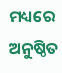ମଧ୍ୟରେ ଅନୁଷ୍ଠିତ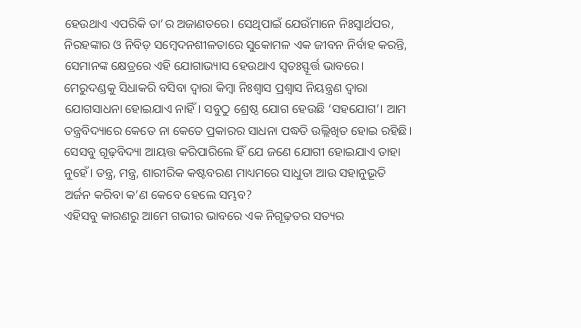ହେଉଥାଏ ଏପରିକି ତା’ର ଅଜାଣତରେ। ସେଥିପାଇଁ ଯେଉଁମାନେ ନିଃସ୍ବାର୍ଥପର, ନିରହଙ୍କାର ଓ ନିବିଡ଼ ସମ୍ବେଦନଶୀଳତାରେ ସୁକୋମଳ ଏକ ଜୀବନ ନିର୍ବାହ କରନ୍ତି, ସେମାନଙ୍କ କ୍ଷେତ୍ରରେ ଏହି ଯୋଗାଭ୍ୟାସ ହେଉଥାଏ ସ୍ବତଃସ୍ଫୂର୍ତ୍ତ ଭାବରେ। ମେରୁଦଣ୍ଡକୁ ସିଧାକରି ବସିବା ଦ୍ୱାରା କିମ୍ବା ନିଃଶ୍ୱାସ ପ୍ରଶ୍ୱାସ ନିୟନ୍ତ୍ରଣ ଦ୍ୱାରା ଯୋଗସାଧନା ହୋଇଯାଏ ନାହିଁ। ସବୁଠୁ ଶ୍ରେଷ୍ଠ ଯୋଗ ହେଉଛି ‘ସହଯୋଗ’। ଆମ ତନ୍ତ୍ରବିଦ୍ୟାରେ କେତେ ନା କେତେ ପ୍ରକାରର ସାଧନା ପଦ୍ଧତି ଉଲ୍ଲିଖିତ ହୋଇ ରହିଛି। ସେସବୁ ଗୂଢ଼ବିଦ୍ୟା ଆୟତ୍ତ କରିପାରିଲେ ହିଁ ଯେ ଜଣେ ଯୋଗୀ ହୋଇଯାଏ ତାହା ନୁହେଁ। ତନ୍ତ୍ର, ମନ୍ତ୍ର, ଶାରୀରିକ କଷ୍ଟବରଣ ମାଧ୍ୟମରେ ସାଧୁତା ଆଉ ସହାନୁଭୂତି ଅର୍ଜନ କରିବା କ’ଣ କେବେ ହେଲେ ସମ୍ଭବ?
ଏହିସବୁ କାରଣରୁ ଆମେ ଗଭୀର ଭାବରେ ଏକ ନିଗୂଢ଼ତର ସତ୍ୟର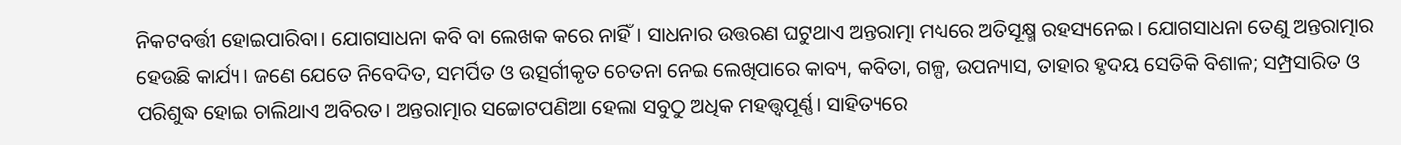ନିକଟବର୍ତ୍ତୀ ହୋଇପାରିବା। ଯୋଗସାଧନା କବି ବା ଲେଖକ କରେ ନାହିଁ। ସାଧନାର ଉତ୍ତରଣ ଘଟୁଥାଏ ଅନ୍ତରାତ୍ମା ମଧ୍ୟରେ ଅତିସୂକ୍ଷ୍ମ ରହସ୍ୟନେଇ। ଯୋଗସାଧନା ତେଣୁ ଅନ୍ତରାତ୍ମାର ହେଉଛି କାର୍ଯ୍ୟ। ଜଣେ ଯେତେ ନିବେଦିତ, ସମର୍ପିତ ଓ ଉତ୍ସର୍ଗୀକୃତ ଚେତନା ନେଇ ଲେଖିପାରେ କାବ୍ୟ, କବିତା, ଗଳ୍ପ, ଉପନ୍ୟାସ, ତାହାର ହୃଦୟ ସେତିକି ବିଶାଳ; ସମ୍ପ୍ରସାରିତ ଓ ପରିଶୁଦ୍ଧ ହୋଇ ଚାଲିଥାଏ ଅବିରତ। ଅନ୍ତରାତ୍ମାର ସଚ୍ଚୋଟପଣିଆ ହେଲା ସବୁଠୁ ଅଧିକ ମହତ୍ତ୍ୱପୂର୍ଣ୍ଣ। ସାହିତ୍ୟରେ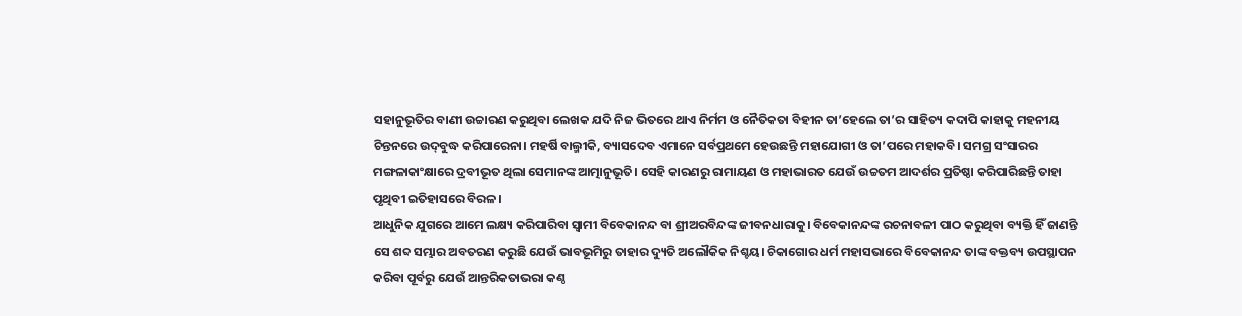ସହାନୁଭୂତିର ବାଣୀ ଉଚ୍ଚାରଣ କରୁଥିବା ଲେଖକ ଯଦି ନିଜ ଭିତରେ ଥାଏ ନିର୍ମମ ଓ ନୈତିକତା ବିହୀନ ତା’ହେଲେ ତା’ର ସାହିତ୍ୟ କଦାପି କାହାକୁ ମହନୀୟ ଚିନ୍ତନରେ ଉଦ୍‌ବୁଦ୍ଧ କରିପାରେନା। ମହର୍ଷି ବାଲ୍ମୀକି, ବ୍ୟାସଦେବ ଏମାନେ ସର୍ବପ୍ରଥମେ ହେଉଛନ୍ତି ମହାଯୋଗୀ ଓ ତା’ପରେ ମହାକବି। ସମଗ୍ର ସଂସାରର ମଙ୍ଗଳାକାଂକ୍ଷାରେ ଦ୍ରବୀଭୂତ ଥିଲା ସେମାନଙ୍କ ଆତ୍ମାନୁଭୂତି। ସେହି କାରଣରୁ ରାମାୟଣ ଓ ମହାଭାରତ ଯେଉଁ ଉଚ୍ଚତମ ଆଦର୍ଶର ପ୍ରତିଷ୍ଠା କରିପାରିଛନ୍ତି ତାହା ପୃଥିବୀ ଇତିହାସରେ ବିରଳ।
ଆଧୁନିକ ଯୁଗରେ ଆମେ ଲକ୍ଷ୍ୟ କରିପାରିବା ସ୍ବାମୀ ବିବେକାନନ୍ଦ ବା ଶ୍ରୀଅରବିନ୍ଦଙ୍କ ଜୀବନଧାରାକୁ। ବିବେକାନନ୍ଦଙ୍କ ରଚନାବଳୀ ପାଠ କରୁଥିବା ବ୍ୟକ୍ତି ହିଁ ଜାଣନ୍ତି ସେ ଶବ୍ଦ ସମ୍ଭାର ଅବତରଣ କରୁଛି ଯେଉଁ ଭାବଭୂମିରୁ ତାହାର ଦ୍ୟୁତି ଅଲୌକିକ ନିଶ୍ଚୟ। ଚିକାଗୋର ଧର୍ମ ମହାସଭାରେ ବିବେକାନନ୍ଦ ତାଙ୍କ ବକ୍ତବ୍ୟ ଉପସ୍ଥାପନ କରିବା ପୂର୍ବରୁ ଯେଉଁ ଆନ୍ତରିକତାଭରା କଣ୍ଠ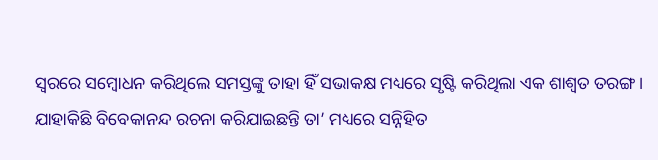ସ୍ବରରେ ସମ୍ବୋଧନ କରିଥିଲେ ସମସ୍ତଙ୍କୁ ତାହା ହିଁ ସଭାକକ୍ଷ ମଧ୍ୟରେ ସୃଷ୍ଟି କରିଥିଲା ଏକ ଶାଶ୍ୱତ ତରଙ୍ଗ। ଯାହାକିଛି ବିବେକାନନ୍ଦ ରଚନା କରିଯାଇଛନ୍ତି ତା’ ମଧ୍ୟରେ ସନ୍ନିହିତ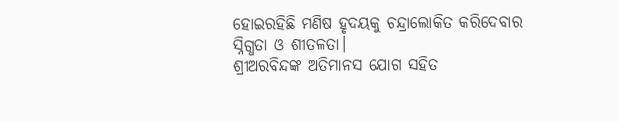ହୋଇରହିଛି ମଣିଷ ହୃଦୟକୁ ଚନ୍ଦ୍ରାଲୋକିତ କରିଦେବାର ସ୍ନିଗ୍ଧତା ଓ ଶୀତଳତା।
ଶ୍ରୀଅରବିନ୍ଦଙ୍କ ଅତିମାନସ ଯୋଗ ସହିତ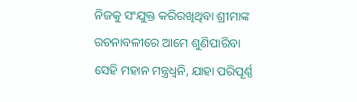ନିଜକୁ ସଂଯୁକ୍ତ କରିରଖିଥିବା ଶ୍ରୀମାଙ୍କ ରଚନାବଳୀରେ ଆମେ ଶୁଣିପାରିବା ସେହି ମହାନ ମନ୍ତ୍ରଧ୍ୱନି, ଯାହା ପରିପୂର୍ଣ୍ଣ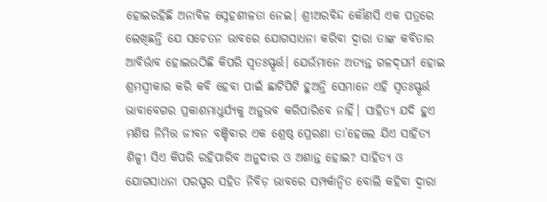ହୋଇରହିଛି ଅନାବିଳ ସ୍ନେହଶୀଳତା ନେଇ। ଶ୍ରୀଅରବିନ୍ଦ କୌଣସି ଏକ ପତ୍ରରେ ଲେଖିଛନ୍ତି ଯେ ସଚେତନ ଭାବରେ ଯୋଗସାଧନା କରିବା ଦ୍ୱାରା ତାଙ୍କ କବିତାର ଆବିର୍ଭାବ ହୋଇଉଠିଛି କିପରି ସ୍ବତଃସ୍ଫୂର୍ତ୍ତ। ଯେଉଁମାନେ ଅତ୍ୟନ୍ତ ଗଳଦ୍‌ଘର୍ମ ହୋଇ ଶ୍ରମସ୍ବୀକାର କରି କବି ହେବା ପାଇଁ ଛାଟିପିଟି ହୁଅନ୍ତି ସେମାନେ ଏହି ସ୍ବତଃସ୍ଫୂର୍ତ୍ତ ଭାବାବେଗର ପ୍ରକାଶମାଧୁର୍ଯ୍ୟକୁ ଅନୁଭବ କରିପାରିବେ ନାହିଁ। ସାହିତ୍ୟ ଯଦି ହୁଏ ମଣିଷ ନିମିତ୍ତ ଜୀବନ ବଞ୍ଚିବାର ଏକ ଶ୍ରେଷ୍ଠ ପ୍ରେରଣା ତା’ହେଲେ ଯିଏ ସାହିତ୍ୟ ଶିଳ୍ପୀ ସିଏ କିପରି ରହିପାରିବ ଅନୁଦାର ଓ ଅଶାନ୍ତ ହୋଇ? ସାହିତ୍ୟ ଓ ଯୋଗସାଧନା ପରସ୍ପର ସହିତ ନିବିଡ଼ ଭାବରେ ସମ୍ପର୍କାନ୍ବିତ ବୋଲି କହିବା ଦ୍ୱାରା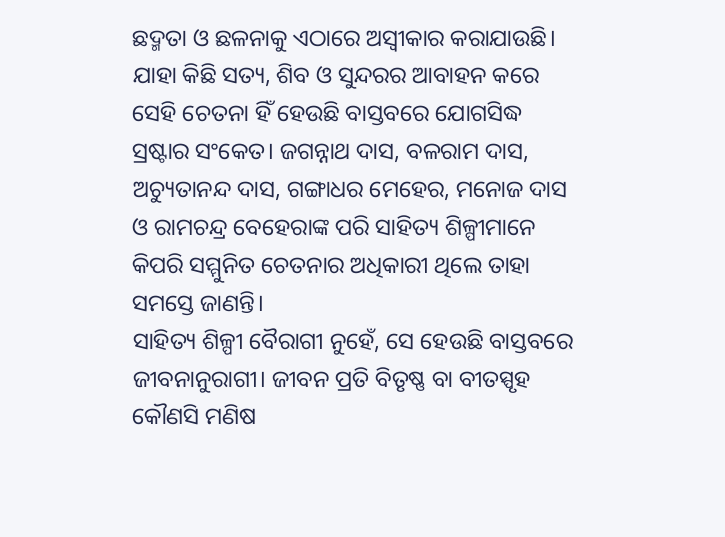ଛଦ୍ମତା ଓ ଛଳନାକୁ ଏଠାରେ ଅସ୍ବୀକାର କରାଯାଉଛି। ଯାହା କିଛି ସତ୍ୟ, ଶିବ ଓ ସୁନ୍ଦରର ଆବାହନ କରେ ସେହି ଚେତନା ହିଁ ହେଉଛି ବାସ୍ତବରେ ଯୋଗସିଦ୍ଧ ସ୍ରଷ୍ଟାର ସଂକେତ। ଜଗନ୍ନାଥ ଦାସ, ବଳରାମ ଦାସ, ଅଚ୍ୟୁତାନନ୍ଦ ଦାସ, ଗଙ୍ଗାଧର ମେହେର, ମନୋଜ ଦାସ ଓ ରାମଚନ୍ଦ୍ର ବେହେରାଙ୍କ ପରି ସାହିତ୍ୟ ଶିଳ୍ପୀମାନେ କିପରି ସମ୍ମୁନିତ ଚେତନାର ଅଧିକାରୀ ଥିଲେ ତାହା ସମସ୍ତେ ଜାଣନ୍ତି।
ସାହିତ୍ୟ ଶିଳ୍ପୀ ବୈରାଗୀ ନୁହେଁ, ସେ ହେଉଛି ବାସ୍ତବରେ ଜୀବନାନୁରାଗୀ। ଜୀବନ ପ୍ରତି ବିତୃଷ୍ଣ ବା ବୀତସ୍ପୃହ କୌଣସି ମଣିଷ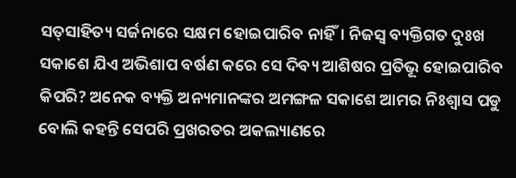ସତ୍‌ସାହିତ୍ୟ ସର୍ଜନାରେ ସକ୍ଷମ ହୋଇପାରିବ ନାହିଁ। ନିଜସ୍ବ ବ୍ୟକ୍ତିଗତ ଦୁଃଖ ସକାଶେ ଯିଏ ଅଭିଶାପ ବର୍ଷଣ କରେ ସେ ଦିବ୍ୟ ଆଶିଷର ପ୍ରତିଭୂ ହୋଇପାରିବ କିପରି? ଅନେକ ବ୍ୟକ୍ତି ଅନ୍ୟମାନଙ୍କର ଅମଙ୍ଗଳ ସକାଶେ ଆମର ନିଃଶ୍ୱାସ ପଡୁ ବୋଲି କହନ୍ତି ସେପରି ପ୍ରଖରତର ଅକଲ୍ୟାଣରେ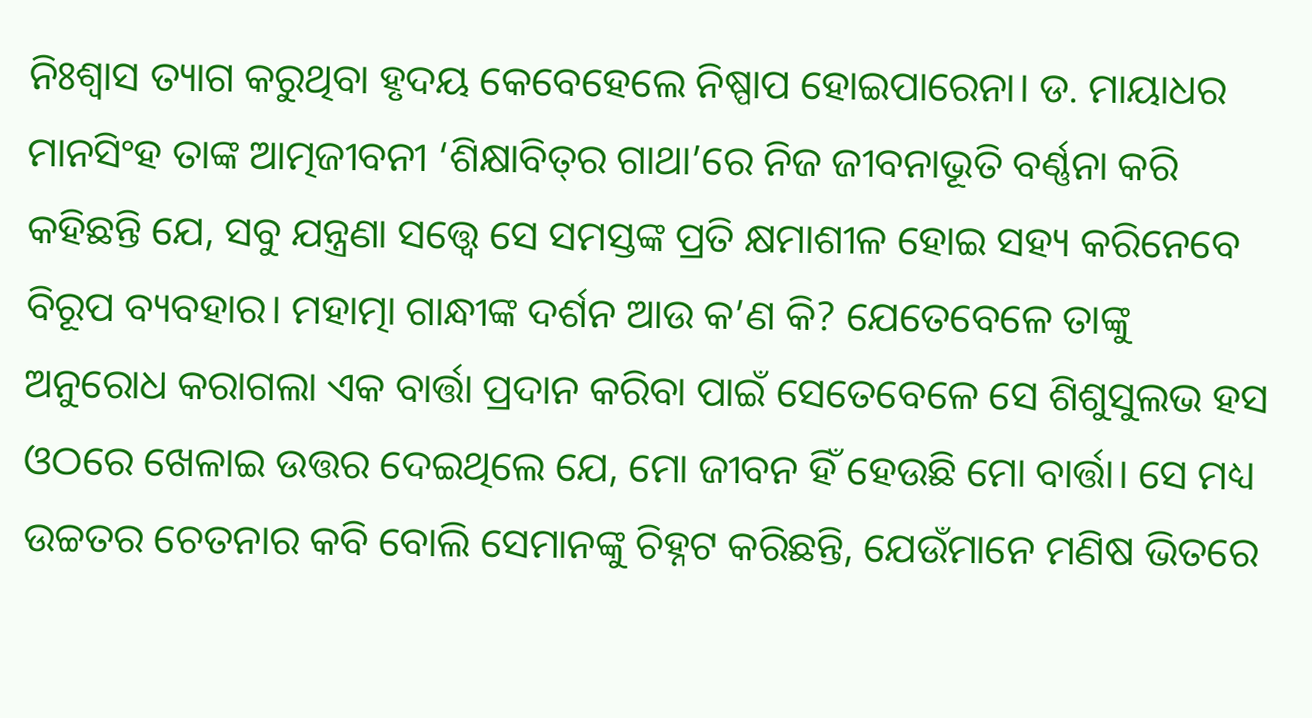ନିଃଶ୍ୱାସ ତ୍ୟାଗ କରୁଥିବା ହୃଦୟ କେବେହେଲେ ନିଷ୍ପାପ ହୋଇପାରେନା। ଡ. ମାୟାଧର ମାନସିଂହ ତାଙ୍କ ଆତ୍ମଜୀବନୀ ‘ଶିକ୍ଷାବିତ୍‌ର ଗାଥା’ରେ ନିଜ ଜୀବନାଭୂତି ବର୍ଣ୍ଣନା କରି କହିଛନ୍ତି ଯେ, ସବୁ ଯନ୍ତ୍ରଣା ସତ୍ତ୍ୱେ ସେ ସମସ୍ତଙ୍କ ପ୍ରତି କ୍ଷମାଶୀଳ ହୋଇ ସହ୍ୟ କରିନେବେ ବିରୂପ ବ୍ୟବହାର। ମହାତ୍ମା ଗାନ୍ଧୀଙ୍କ ଦର୍ଶନ ଆଉ କ’ଣ କି? ଯେତେବେଳେ ତାଙ୍କୁ ଅନୁରୋଧ କରାଗଲା ଏକ ବାର୍ତ୍ତା ପ୍ରଦାନ କରିବା ପାଇଁ ସେତେବେଳେ ସେ ଶିଶୁସୁଲଭ ହସ ଓଠରେ ଖେଳାଇ ଉତ୍ତର ଦେଇଥିଲେ ଯେ, ମୋ ଜୀବନ ହିଁ ହେଉଛି ମୋ ବାର୍ତ୍ତା। ସେ ମଧ୍ୟ ଉଚ୍ଚତର ଚେତନାର କବି ବୋଲି ସେମାନଙ୍କୁ ଚିହ୍ନଟ କରିଛନ୍ତି, ଯେଉଁମାନେ ମଣିଷ ଭିତରେ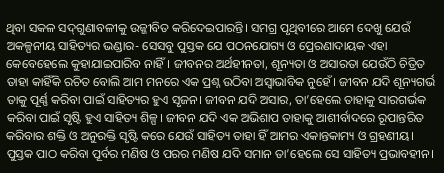ଥିବା ସକଳ ସଦ୍‌ଗୁଣାବଳୀକୁ ଉଜ୍ଜୀବିତ କରିଦେଇପାରନ୍ତି। ସମଗ୍ର ପୃଥିବୀରେ ଆମେ ଦେଖୁ ଯେଉଁ ଅକଳ୍ପନୀୟ ସାହିତ୍ୟର ଭଣ୍ଡାର- ସେସବୁ ପୁସ୍ତକ ଯେ ପଠନଯୋଗ୍ୟ ଓ ପ୍ରେରଣାଦାୟକ ଏହା କେବେହେଲେ କୁହାଯାଇପାରିବ ନାହିଁ। ଜୀବନର ଅର୍ଥହୀନତା, ଶୂନ୍ୟତା ଓ ଅସାରତା ଯେଉଁଠି ଚିତ୍ରିତ ତାହା କାହିଁକି ରଚିତ ବୋଲି ଆମ ମନରେ ଏକ ପ୍ରଶ୍ନ ଉଠିବା ଅସ୍ବାଭାବିକ ନୁହେଁ। ଜୀବନ ଯଦି ଶୂନ୍ୟଗର୍ଭ ତାକୁ ପୂର୍ଣ୍ଣ କରିବା ପାଇଁ ସାହିତ୍ୟର ହୁଏ ସୃଜନ। ଜୀବନ ଯଦି ଅସାର, ତା’ହେଲେ ତାହାକୁ ସାରଗର୍ଭକ କରିବା ପାଇଁ ସୃଷ୍ଟି ହୁଏ ସାହିତ୍ୟ ଶିଳ୍ପ। ଜୀବନ ଯଦି ଏକ ଅଭିଶାପ ତାହାକୁ ଆଶୀର୍ବାଦରେ ରୂପାନ୍ତରିତ କରିବାର ଶକ୍ତି ଓ ଅନୁରକ୍ତି ସୃଷ୍ଟି କରେ ଯେଉଁ ସାହିତ୍ୟ ତାହା ହିଁ ଆମର ଏକାନ୍ତକାମ୍ୟ ଓ ଗ୍ରହଣୀୟ।
ପୁସ୍ତକ ପାଠ କରିବା ପୂର୍ବର ମଣିଷ ଓ ପରର ମଣିଷ ଯଦି ସମାନ ତା’ହେଲେ ସେ ସାହିତ୍ୟ ପ୍ରଭାବହୀନ।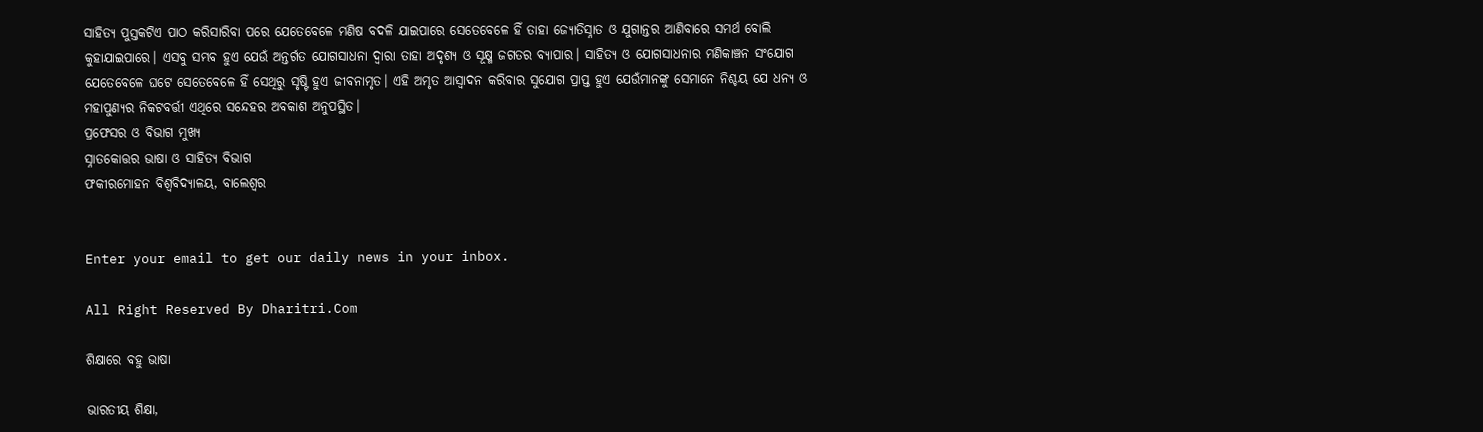ସାହିତ୍ୟ ପୁସ୍ତକଟିଏ ପାଠ କରିସାରିବା ପରେ ଯେତେବେଳେ ମଣିଷ ବଦଳି ଯାଇପାରେ ସେତେବେଳେ ହିଁ ତାହା ଜ୍ୟୋତିସ୍ନାତ ଓ ଯୁଗାନ୍ତର ଆଣିବାରେ ସମର୍ଥ ବୋଲି କୁହାଯାଇପାରେ। ଏସବୁ ସମ୍ଭବ ହୁଏ ଯେଉଁ ଅନ୍ତର୍ଗତ ଯୋଗସାଧନା ଦ୍ୱାରା ତାହା ଅଦୃଶ୍ୟ ଓ ସୂକ୍ଷ୍ମ ଜଗତର ବ୍ୟାପାର। ସାହିତ୍ୟ ଓ ଯୋଗସାଧନାର ମଣିକାଞ୍ଚନ ସଂଯୋଗ ଯେତେବେଳେ ଘଟେ ସେତେବେଳେ ହିଁ ସେଥିରୁ ସୃଷ୍ଟି ହୁଏ ଜୀବନାମୃତ। ଏହି ଅମୃତ ଆସ୍ବାଦନ କରିବାର ସୁଯୋଗ ପ୍ରାପ୍ତ ହୁଏ ଯେଉଁମାନଙ୍କୁ ସେମାନେ ନିଶ୍ଚୟ ଯେ ଧନ୍ୟ ଓ ମହାପୁଣ୍ୟର ନିକଟବର୍ତ୍ତୀ ଏଥିରେ ସନ୍ଦେହର ଅବକାଶ ଅନୁପସ୍ଥିତ।
ପ୍ରଫେସର ଓ ବିଭାଗ ମୁଖ୍ୟ
ସ୍ନାତକୋତ୍ତର ଭାଷା ଓ ସାହିତ୍ୟ ବିଭାଗ
ଫକୀରମୋହନ ବିଶ୍ୱବିଦ୍ୟାଳୟ, ବାଲେଶ୍ୱର


Enter your email to get our daily news in your inbox.

All Right Reserved By Dharitri.Com

ଶିକ୍ଷାରେ ବହୁ ଭାଷା

ଭାରତୀୟ ଶିକ୍ଷା,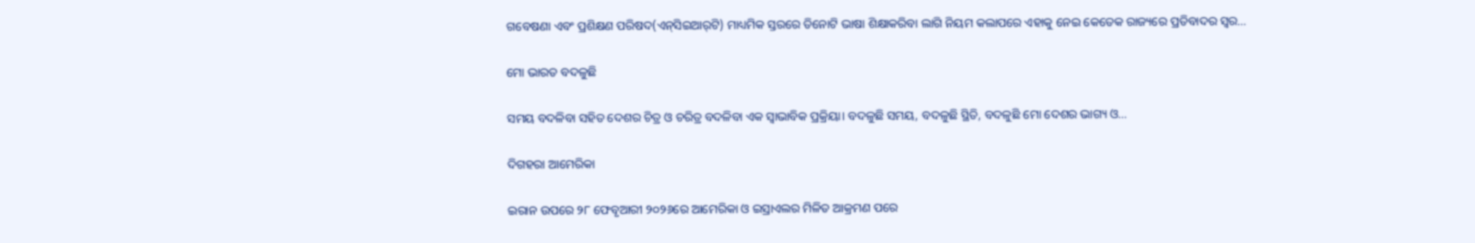ଗବେଷଣା ଏବଂ ପ୍ରଶିକ୍ଷଣ ପରିଷଦ(ଏନ୍‌ସିଇଆର୍‌ଟି) ମାଧ୍ୟମିକ ସ୍ତରରେ ତିନୋଟି ଭାଷା ଶିକ୍ଷାକରିବା ଲାଗି ନିୟମ କଲାପରେ ଏହାକୁ ନେଇ କେତେକ ରାଜ୍ୟରେ ପ୍ରତିବାଦର ସ୍ବର…

ମୋ ଭାରତ ବଦଳୁଛି

ସମୟ ବଦଳିବା ସହିତ ଦେଶର ଚିତ୍ର ଓ ଚରିତ୍ର ବଦଳିବା ଏକ ସ୍ବାଭାବିକ ପ୍ରକ୍ରିୟା। ବଦଳୁଛି ସମୟ, ବଦଳୁଛି ସ୍ଥିତି, ବଦଳୁଛି ମୋ ଦେଶର ଭାଗ୍ୟ ଓ…

ଦିଗହରା ଆମେରିକା

ଇରାନ ଉପରେ ୨୮ ଫେବୃଆରୀ ୨୦୨୬ରେ ଆମେରିକା ଓ ଇସ୍ରାଏଲର ମିଳିତ ଆକ୍ରମଣ ପରେ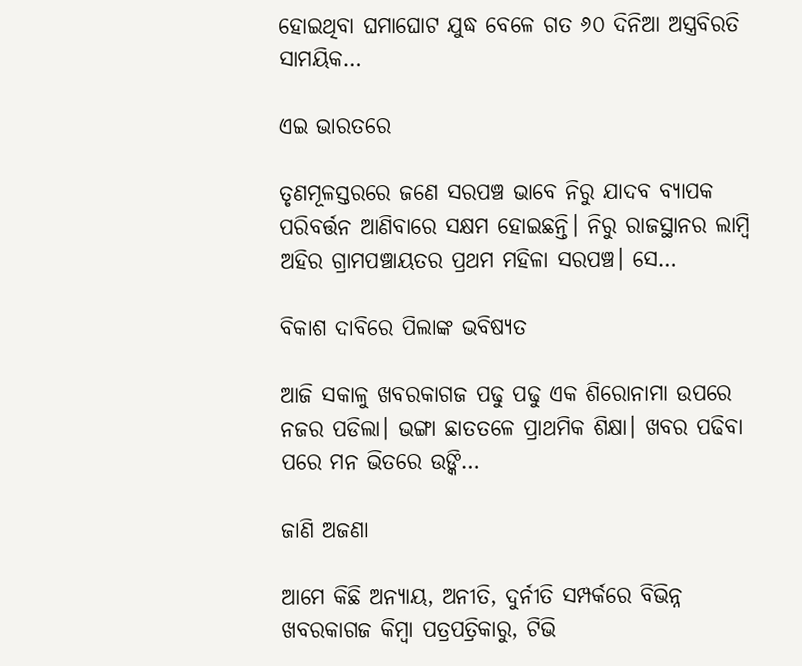ହୋଇଥିବା ଘମାଘୋଟ ଯୁଦ୍ଧ ବେଳେ ଗତ ୬୦ ଦିନିଆ ଅସ୍ତ୍ରବିରତି ସାମୟିକ…

ଏଇ ଭାରତରେ

ତୃଣମୂଳସ୍ତରରେ ଜଣେ ସରପଞ୍ଚ ଭାବେ ନିରୁ ଯାଦବ ବ୍ୟାପକ ପରିବର୍ତ୍ତନ ଆଣିବାରେ ସକ୍ଷମ ହୋଇଛନ୍ତି। ନିରୁ ରାଜସ୍ଥାନର ଲାମ୍ବି ଅହିର ଗ୍ରାମପଞ୍ଚାୟତର ପ୍ରଥମ ମହିଳା ସରପଞ୍ଚ। ସେ…

ବିକାଶ ଦାବିରେ ପିଲାଙ୍କ ଭବିଷ୍ୟତ

ଆଜି ସକାଳୁ ଖବରକାଗଜ ପଢୁ ପଢୁ ଏକ ଶିରୋନାମା ଉପରେ ନଜର ପଡିଲା। ଭଙ୍ଗା ଛାତତଳେ ପ୍ରାଥମିକ ଶିକ୍ଷା। ଖବର ପଢିବା ପରେ ମନ ଭିତରେ ଉଙ୍କି…

ଜାଣି ଅଜଣା

ଆମେ କିଛି ଅନ୍ୟାୟ, ଅନୀତି, ଦୁର୍ନୀତି ସମ୍ପର୍କରେ ବିଭିନ୍ନ ଖବରକାଗଜ କିମ୍ବା ପତ୍ରପତ୍ରିକାରୁ, ଟିଭି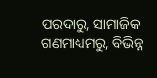ପରଦାରୁ, ସାମାଜିକ ଗଣମାଧ୍ୟମରୁ, ବିଭିନ୍ନ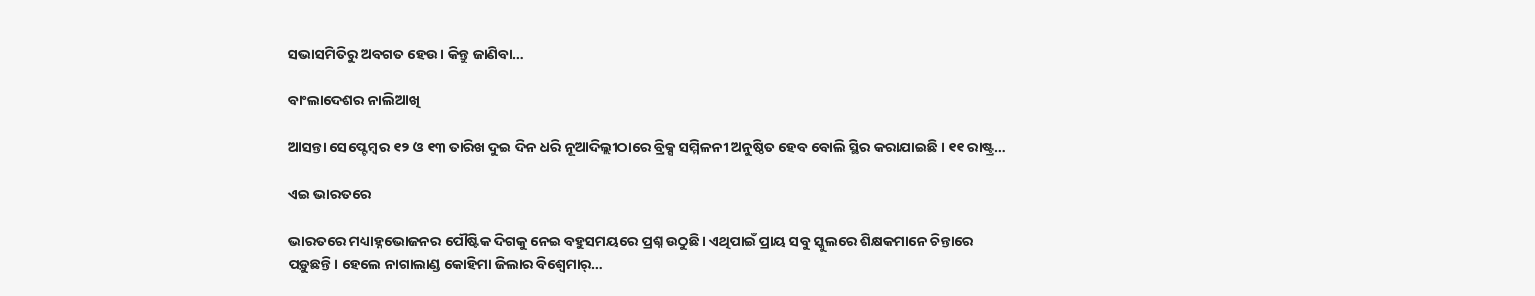ସଭାସମିତିରୁ ଅବଗତ ହେଉ। କିନ୍ତୁ ଜାଣିବା…

ବାଂଲାଦେଶର ନାଲିଆଖି

ଆସନ୍ତା ସେପ୍ଟେମ୍ବର ୧୨ ଓ ୧୩ ତାରିଖ ଦୁଇ ଦିନ ଧରି ନୂଆଦିଲ୍ଲୀଠାରେ ବ୍ରିକ୍ସ ସମ୍ମିଳନୀ ଅନୁଷ୍ଠିତ ହେବ ବୋଲି ସ୍ଥିର କରାଯାଇଛି । ୧୧ ରାଷ୍ଟ୍ର…

ଏଇ ଭାରତରେ

ଭାରତରେ ମଧ୍ୟାହ୍ନଭୋଜନର ପୌଷ୍ଟିକ ଦିଗକୁ ନେଇ ବହୁସମୟରେ ପ୍ରଶ୍ନ ଉଠୁଛି। ଏଥିପାଇଁ ପ୍ରାୟ ସବୁ ସ୍କୁଲରେ ଶିକ୍ଷକମାନେ ଚିନ୍ତାରେ ପଡ଼ୁଛନ୍ତି। ହେଲେ ନାଗାଲାଣ୍ଡ କୋହିମା ଜିଲାର ବିଶ୍ୱେମାର୍‌…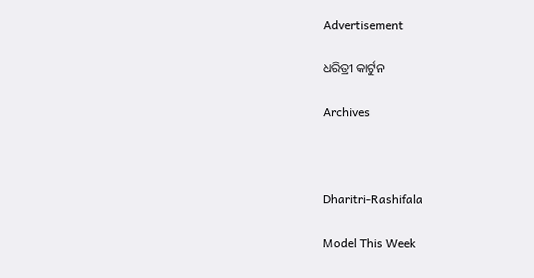Advertisement

ଧରିତ୍ରୀ କାର୍ଟୁନ

Archives



Dharitri-Rashifala

Model This Week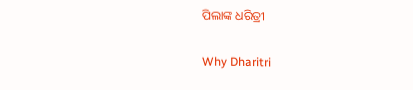ପିଲାଙ୍କ ଧରିତ୍ରୀ

Why Dharitri